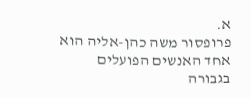א.
פרופסור משה כהן-אליה הוא אחד האנשים הפועלים בגבורה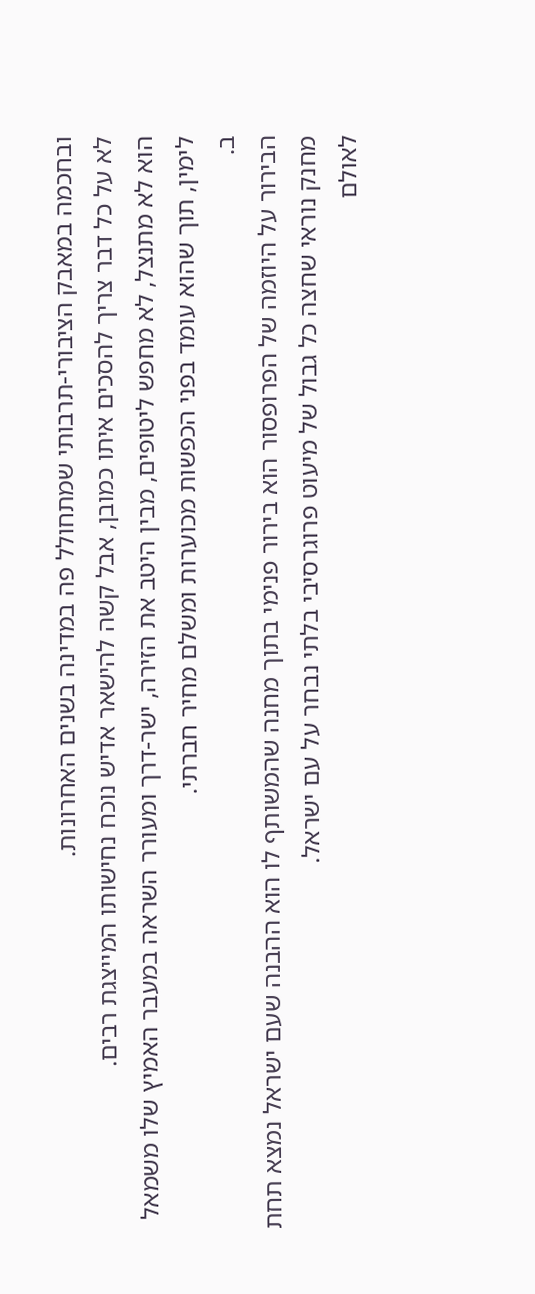ובחכמה במאבק הציבורי-תרבותי שמתחולל פה במדינה בשנים האחרונות.
לא על כל דבר צריך להסכים איתו כמובן, אבל קשה להישאר אדיש נוכח נחישותו המייצגת רבים.
הוא לא מתנצל, לא מחפש ליטופים, מבין היטב את הזירה, ישר-דרך ומעורר השראה במעבר האמיץ שלו משמאל לימין, תוך שהוא עומד בפני הכפשות מכוערות ומשלם מחיר חברתי.
ב.
הבירור על היוזמה של הפרופסור הוא בירור פנימי בתוך מחנה שהמשותף לו הוא ההבנה שעם ישראל נמצא תחת מחנק נוראי שחצה כל גבול של מיעוט פרוגרסיבי בלתי נבחר על עם ישראל.
לאולם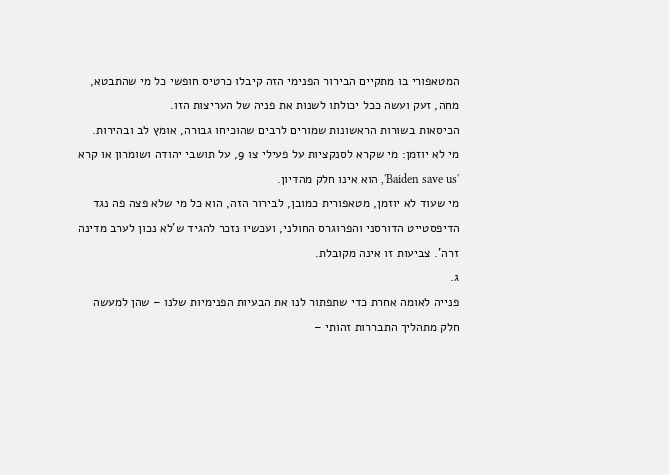המטאפורי בו מתקיים הבירור הפנימי הזה קיבלו כרטיס חופשי כל מי שהתבטא, מחה, זעק ועשה ככל יכולתו לשנות את פניה של העריצות הזו.
הכיסאות בשורות הראשונות שמורים לרבים שהוכיחו גבורה, אומץ לב ובהירות.
מי לא יוזמן: מי שקרא לסנקציות על פעילי צו 9, על תושבי יהודה ושומרון או קרא 'Baiden save us', הוא אינו חלק מהדיון.
מי שעוד לא יוזמן, מטאפורית כמובן, לבירור הזה, הוא כל מי שלא פצה פה נגד הדיפסטייט הדורסני והפרוגרס החולני, ועכשיו נזכר להגיד ש'לא נכון לערב מדינה זרה'. צביעות זו אינה מקובלת.
ג.
פנייה לאומה אחרת כדי שתפתור לנו את הבעיות הפנימיות שלנו – שהן למעשה חלק מתהליך התבררות זהותי –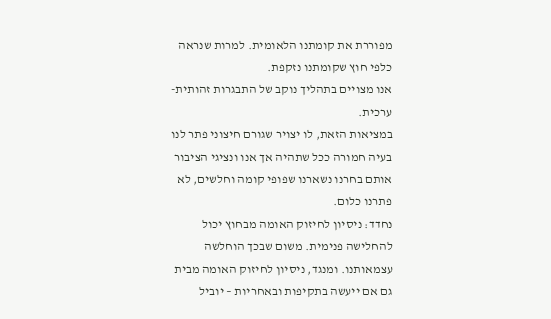מפוררת את קומתנו הלאומית. למרות שנראה כלפי חוץ שקומתנו נזקפת.
אנו מצויים בתהליך נוקב של התבגרות זהותית-ערכית.
במציאות הזאת, לו יצויר שגורם חיצוני פתר לנו בעיה חמורה ככל שתהיה אך אנו ונציגי הציבור אותם בחרנו נשארנו שפופי קומה וחלשים, לא פתרנו כלום.
נחדד: ניסיון לחיזוק האומה מבחוץ יכול להחלישה פנימית. משום שבכך הוחלשה עצמאותנו. ומנגד, ניסיון לחיזוק האומה מבית גם אם ייעשה בתקיפות ובאחריות – יוביל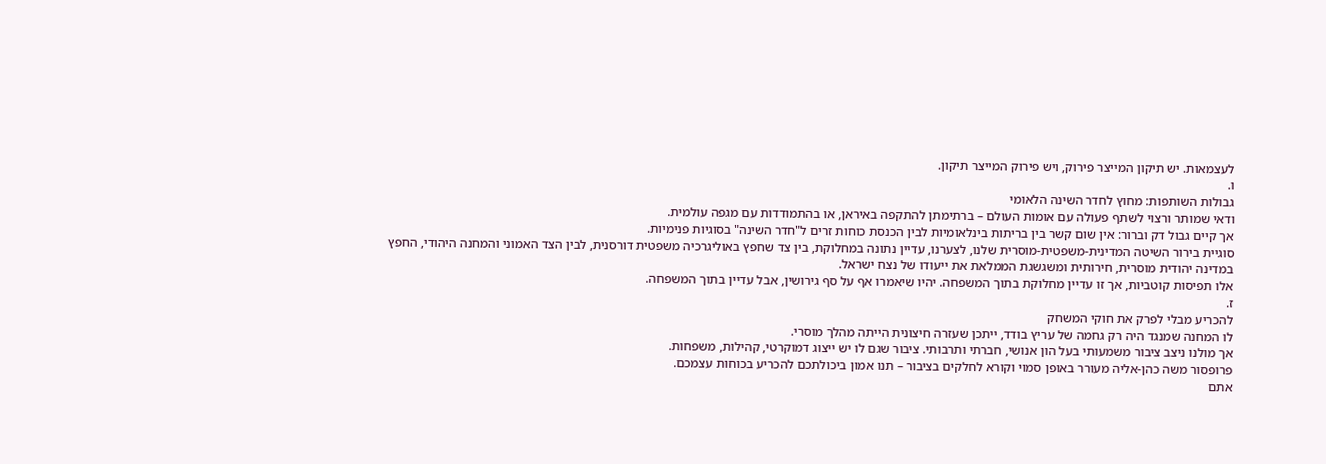לעצמאות. יש תיקון המייצר פירוק, ויש פירוק המייצר תיקון.
ו.
גבולות השותפות: מחוץ לחדר השינה הלאומי
ודאי שמותר ורצוי לשתף פעולה עם אומות העולם – ברתימתן להתקפה באיראן, או בהתמודדות עם מגפה עולמית.
אך קיים גבול דק וברור: אין שום קשר בין בריתות בינלאומיות לבין הכנסת כוחות זרים ל"חדר השינה" בסוגיות פנימיות.
סוגיית בירור השיטה המדינית-משפטית-מוסרית שלנו, לצערנו, עדיין נתונה במחלוקת, בין צד שחפץ באוליגרכיה משפטית דורסנית, לבין הצד האמוני והמחנה היהודי, החפץ במדינה יהודית מוסרית, חירותית ומשגשגת הממלאת את ייעודו של נצח ישראל.
אלו תפיסות קוטביות, אך זו עדיין מחלוקת בתוך המשפחה. יהיו שיאמרו אף על סף גירושין, אבל עדיין בתוך המשפחה.
ז.
להכריע מבלי לפרק את חוקי המשחק
לו המחנה שמנגד היה רק גחמה של עריץ בודד, ייתכן שעזרה חיצונית הייתה מהלך מוסרי.
אך מולנו ניצב ציבור משמעותי בעל הון אנושי, חברתי ותרבותי. ציבור שגם לו יש ייצוג דמוקרטי, קהילות, משפחות.
פרופסור משה כהן-אליה מעורר באופן סמוי וקורא לחלקים בציבור – תנו אמון ביכולתכם להכריע בכוחות עצמכם.
אתם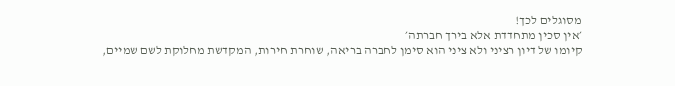מסוגלים לכך!
׳אין סכין מתחדדת אלא בירך חברתה׳
קיומו של דיון רציני ולא ציני הוא סימן לחברה בריאה, שוחרת חירות, המקדשת מחלוקת לשם שמיים,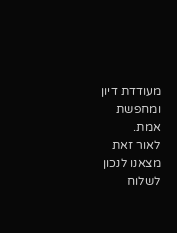מעודדת דיון ומחפשת אמת.
לאור זאת מצאנו לנכון לשלוח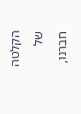הקלטה של חברנו,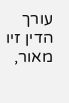עורך הדין זיו מאור,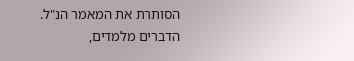הסותרת את המאמר הנ"ל.
הדברים מלמדים,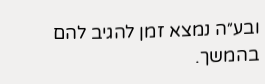ובע״ה נמצא זמן להגיב להם בהמשך.